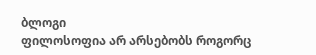ბლოგი
ფილოსოფია არ არსებობს როგორც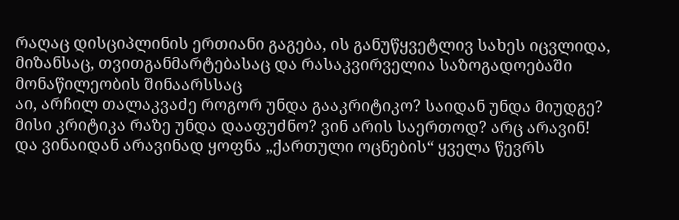რაღაც დისციპლინის ერთიანი გაგება, ის განუწყვეტლივ სახეს იცვლიდა, მიზანსაც, თვითგანმარტებასაც და რასაკვირველია საზოგადოებაში მონაწილეობის შინაარსსაც
აი, არჩილ თალაკვაძე როგორ უნდა გააკრიტიკო? საიდან უნდა მიუდგე? მისი კრიტიკა რაზე უნდა დააფუძნო? ვინ არის საერთოდ? არც არავინ! და ვინაიდან არავინად ყოფნა „ქართული ოცნების“ ყველა წევრს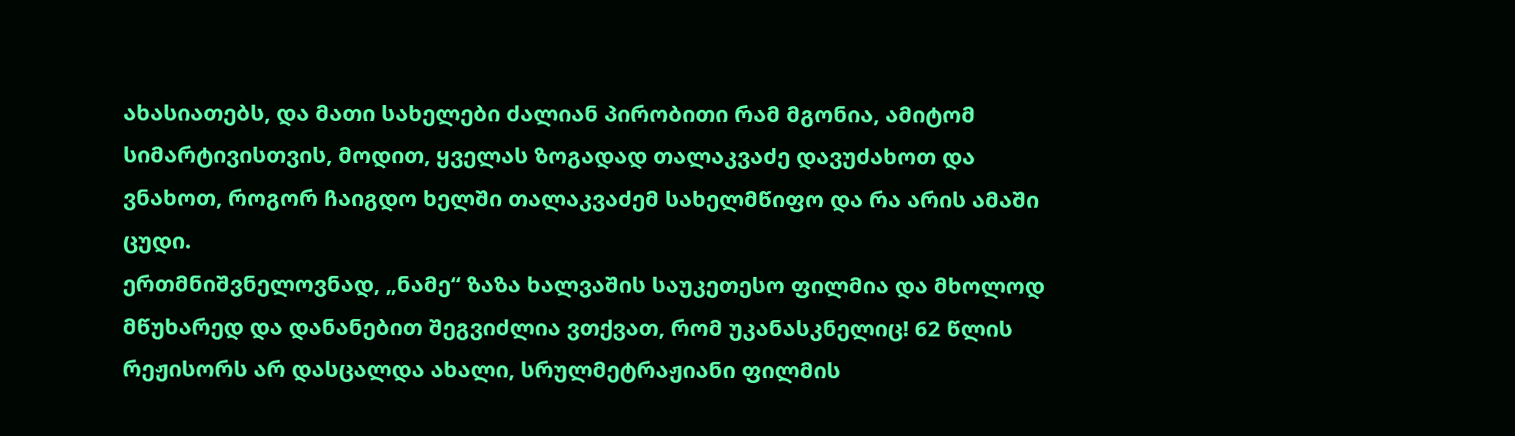ახასიათებს, და მათი სახელები ძალიან პირობითი რამ მგონია, ამიტომ სიმარტივისთვის, მოდით, ყველას ზოგადად თალაკვაძე დავუძახოთ და ვნახოთ, როგორ ჩაიგდო ხელში თალაკვაძემ სახელმწიფო და რა არის ამაში ცუდი.
ერთმნიშვნელოვნად, „ნამე“ ზაზა ხალვაშის საუკეთესო ფილმია და მხოლოდ მწუხარედ და დანანებით შეგვიძლია ვთქვათ, რომ უკანასკნელიც! 62 წლის რეჟისორს არ დასცალდა ახალი, სრულმეტრაჟიანი ფილმის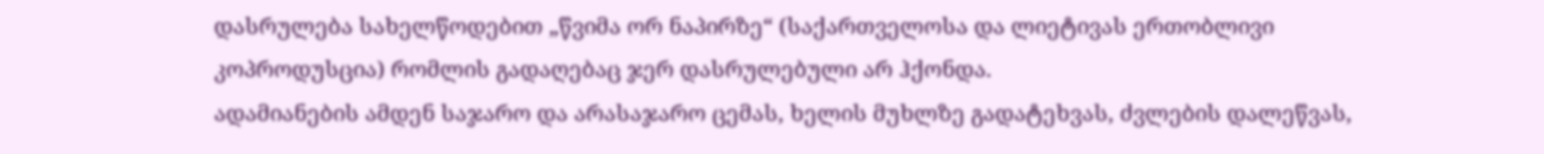დასრულება სახელწოდებით „წვიმა ორ ნაპირზე“ (საქართველოსა და ლიეტივას ერთობლივი კოპროდუსცია) რომლის გადაღებაც ჯერ დასრულებული არ ჰქონდა.
ადამიანების ამდენ საჯარო და არასაჯარო ცემას, ხელის მუხლზე გადატეხვას, ძვლების დალეწვას,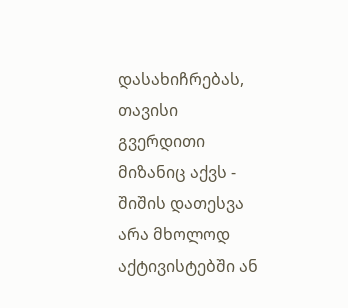დასახიჩრებას, თავისი გვერდითი მიზანიც აქვს - შიშის დათესვა არა მხოლოდ აქტივისტებში ან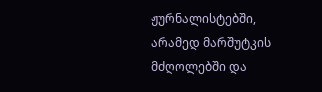ჟურნალისტებში, არამედ მარშუტკის მძღოლებში და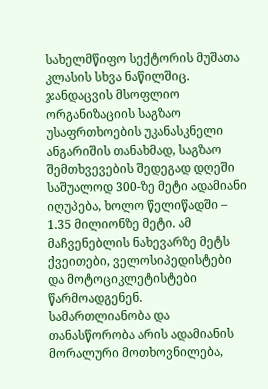სახელმწიფო სექტორის მუშათა კლასის სხვა ნაწილშიც.
ჯანდაცვის მსოფლიო ორგანიზაციის საგზაო უსაფრთხოების უკანასკნელი ანგარიშის თანახმად, საგზაო შემთხვევების შედეგად დღეში საშუალოდ 300-ზე მეტი ადამიანი იღუპება, ხოლო წელიწადში – 1.35 მილიონზე მეტი. ამ მაჩვენებლის ნახევარზე მეტს ქვეითები, ველოსიპედისტები და მოტოციკლეტისტები წარმოადგენენ.
სამართლიანობა და თანასწორობა არის ადამიანის მორალური მოთხოვნილება,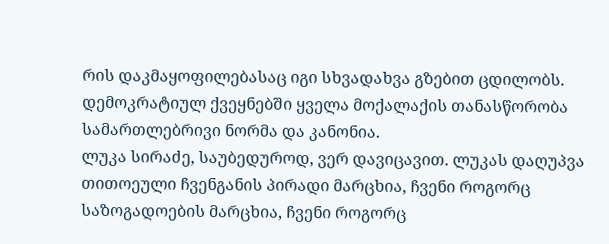რის დაკმაყოფილებასაც იგი სხვადახვა გზებით ცდილობს. დემოკრატიულ ქვეყნებში ყველა მოქალაქის თანასწორობა სამართლებრივი ნორმა და კანონია.
ლუკა სირაძე, საუბედუროდ, ვერ დავიცავით. ლუკას დაღუპვა თითოეული ჩვენგანის პირადი მარცხია, ჩვენი როგორც საზოგადოების მარცხია, ჩვენი როგორც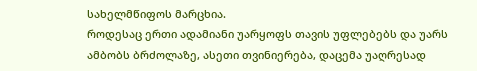სახელმწიფოს მარცხია.
როდესაც ერთი ადამიანი უარყოფს თავის უფლებებს და უარს ამბობს ბრძოლაზე, ასეთი თვინიერება, დაცემა უაღრესად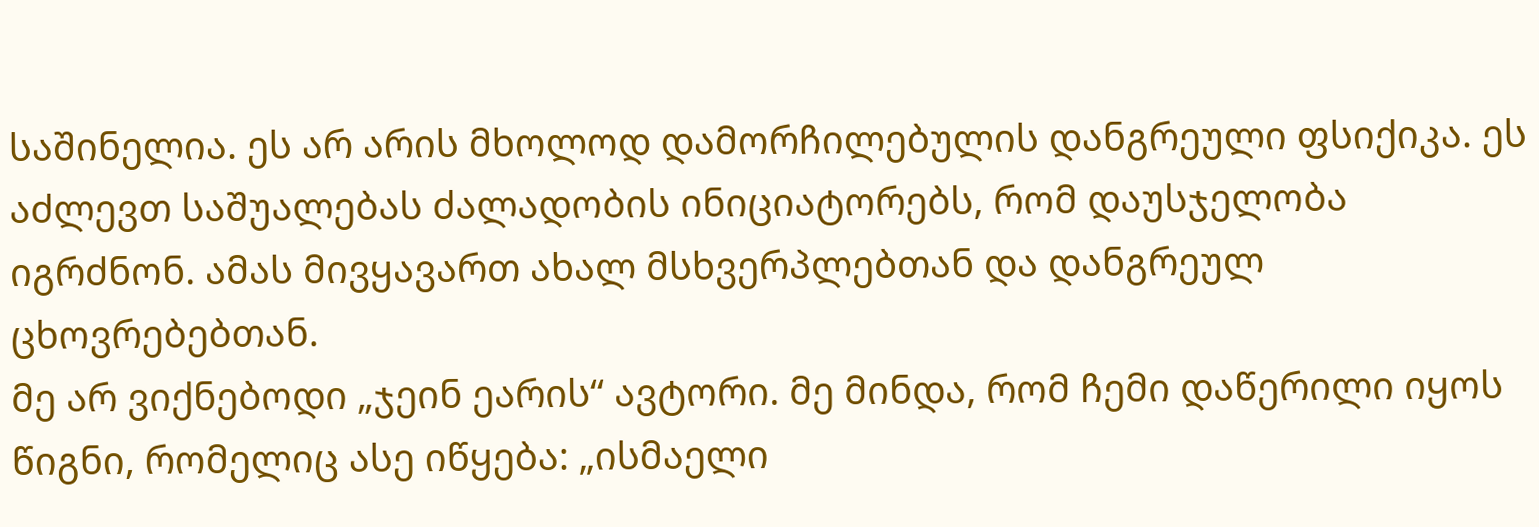საშინელია. ეს არ არის მხოლოდ დამორჩილებულის დანგრეული ფსიქიკა. ეს აძლევთ საშუალებას ძალადობის ინიციატორებს, რომ დაუსჯელობა იგრძნონ. ამას მივყავართ ახალ მსხვერპლებთან და დანგრეულ ცხოვრებებთან.
მე არ ვიქნებოდი „ჯეინ ეარის“ ავტორი. მე მინდა, რომ ჩემი დაწერილი იყოს წიგნი, რომელიც ასე იწყება: „ისმაელი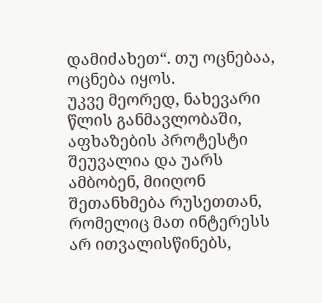დამიძახეთ“. თუ ოცნებაა, ოცნება იყოს.
უკვე მეორედ, ნახევარი წლის განმავლობაში, აფხაზების პროტესტი შეუვალია და უარს ამბობენ, მიიღონ შეთანხმება რუსეთთან, რომელიც მათ ინტერესს არ ითვალისწინებს,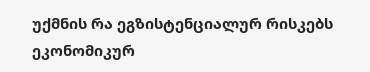უქმნის რა ეგზისტენციალურ რისკებს ეკონომიკურ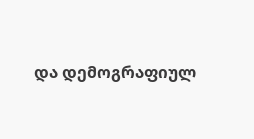და დემოგრაფიულ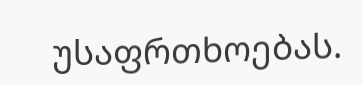უსაფრთხოებას.